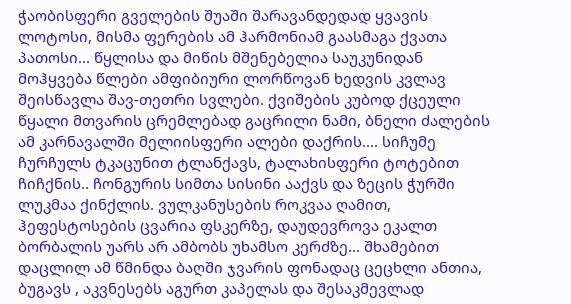ჭაობისფერი გველების შუაში შარავანდედად ყვავის ლოტოსი, მისმა ფერების ამ ჰარმონიამ გაასმაგა ქვათა პათოსი... წყლისა და მიწის მშენებელია საუკუნიდან მოჰყვება წლები ამფიბიური ლორწოვან ხედვის კვლავ შეისწავლა შავ-თეთრი სვლები. ქვიშების კუბოდ ქცეული წყალი მთვარის ცრემლებად გაცრილი ნამი, ბნელი ძალების ამ კარნავალში მელიისფერი ალები დაქრის.... სიჩუმე ჩურჩულს ტკაცუნით ტლანქავს, ტალახისფერი ტოტებით ჩიჩქნის.. ჩონგურის სიმთა სისინი ააქვს და ზეცის ჭურში ლუკმაა ქინქლის. ვულკანუსების როკვაა ღამით, ჰეფესტოსების ცვარია ფსკერზე, დაუდევროვა ეკალთ ბორბალის უარს არ ამბობს უხამსო კერძზე... შხამებით დაცლილ ამ წმინდა ბაღში ჯვარის ფონადაც ცეცხლი ანთია, ბუგავს , აკვნესებს აგურთ კაპელას და შესაკმევლად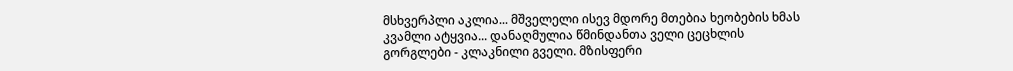მსხვერპლი აკლია... მშველელი ისევ მდორე მთებია ხეობების ხმას კვამლი ატყვია... დანაღმულია წმინდანთა ველი ცეცხლის გორგლები - კლაკნილი გველი. მზისფერი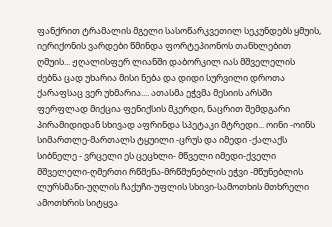ფანქრით ტრამალის მგელი სასოწარკვეთილ სეკუნდებს ყმუის, იერიქონის ვარდები წმინდა ფორტეპიონოს თანხლებით ღმუის... ჟღალისფერ ლიანში დაბორკილ იას მშველელის ძებნა ცად უხარია მისი ნება და დიდი სურვილი დროთა ქარაფსაც ვერ უხმარია.... ათასმა ეჭვმა მესიის არსში ფერფლად მიქცია ფენიქსის მკერდი, ნაცრით შემდგარი პირამიდიდან სხივად აფრინდა სპეტაკი მტრედი... ოინი -ოინს სიმართლე-მართალს ტყუილი -ცრუს და იმედი -ქალაქს სიბნელე - ვრცელი ეს ცეცხლი- მწველი იმედი-ქველი მშველელი-ღმერთი რწმენა-მრწმუნებლის ეჭვი -მწუნებლის ლურსმანი-უღლის ჩაქუჩი-უფლის სხივი-სამოთხის მთხრელი ამოთხრის სიტყვა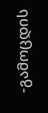-გამოცდის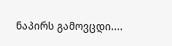ნაპირს გამოვცდი....